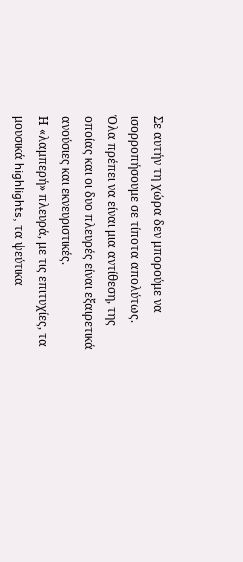Σε αυτήν τη χώρα δεν μπορούμε να ισορροπήσουμε σε τίποτα απολύτως.
Όλα πρέπει να είναι μια αντίθεση, της οποίας και οι δυο πλευρές είναι εξαιρετικά ανούσιες και εκνευριστικές.
Η «λαμπερή» πλευρά, με τις επιτυχίες, τα μουσικά highlights, τα ψεύτικα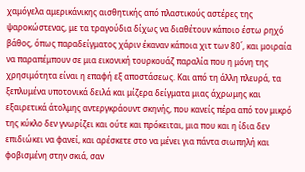χαμόγελα αμερικάνικης αισθητικής από πλαστικούς αστέρες της ψαροκώστενας, με τα τραγούδια δίχως να διαθέτουν κάποιο έστω ρηχό βάθος, όπως παραδείγματος χάριν έκαναν κάποια χιτ των 80΄, και μοιραία να παραπέμπουν σε μια εικονική τουρκουάζ παραλία που η μόνη της χρησιμότητα είναι η επαφή εξ αποστάσεως. Και από τη άλλη πλευρά, τα ξεπλυμένα υποτονικά δειλά και μίζερα δείγματα μιας άχρωμης και εξαιρετικά άτολμης αντεργκράουντ σκηνής, που κανείς πέρα από τον μικρό της κύκλο δεν γνωρίζει και ούτε και πρόκειται, μια που και η ίδια δεν επιδιώκει να φανεί, και αρέσκετε στο να μένει για πάντα σιωπηλή και φοβισμένη στην σκιά, σαν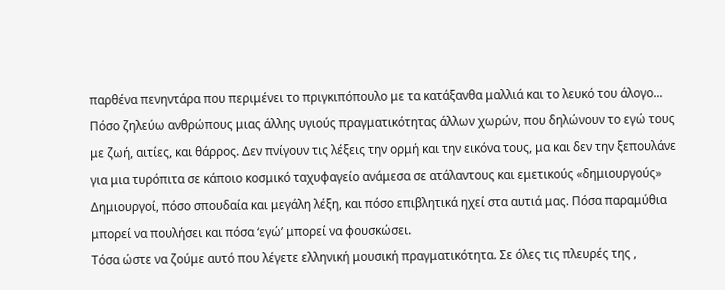παρθένα πενηντάρα που περιμένει το πριγκιπόπουλο με τα κατάξανθα μαλλιά και το λευκό του άλογο...
Πόσο ζηλεύω ανθρώπους μιας άλλης υγιούς πραγματικότητας άλλων χωρών, που δηλώνουν το εγώ τους με ζωή, αιτίες, και θάρρος. Δεν πνίγουν τις λέξεις την ορμή και την εικόνα τους, μα και δεν την ξεπουλάνε για μια τυρόπιτα σε κάποιο κοσμικό ταχυφαγείο ανάμεσα σε ατάλαντους και εμετικούς «δημιουργούς»
Δημιουργοί, πόσο σπουδαία και μεγάλη λέξη, και πόσο επιβλητικά ηχεί στα αυτιά μας. Πόσα παραμύθια μπορεί να πουλήσει και πόσα ‘εγώ’ μπορεί να φουσκώσει.
Τόσα ώστε να ζούμε αυτό που λέγετε ελληνική μουσική πραγματικότητα. Σε όλες τις πλευρές της ,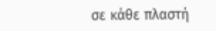σε κάθε πλαστή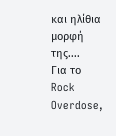και ηλίθια μορφή της....
Για το Rock Overdose,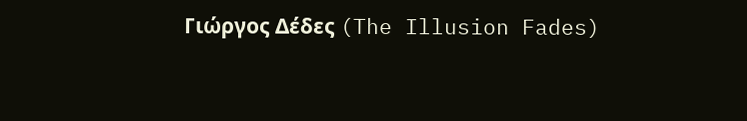Γιώργος Δέδες (The Illusion Fades)